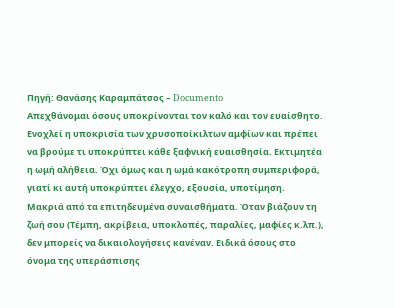Πηγή: Θανάσης Καραμπάτσος – Documento
Απεχθάνομαι όσους υποκρίνονται τον καλό και τον ευαίσθητο. Ενοχλεί η υποκρισία των χρυσοποίκιλτων αμφίων και πρέπει να βρούμε τι υποκρύπτει κάθε ξαφνική ευαισθησία. Εκτιμητέα η ωμή αλήθεια. Όχι όμως και η ωμά κακότροπη συμπεριφορά, γιατί κι αυτή υποκρύπτει έλεγχο, εξουσία, υποτίμηση.
Μακριά από τα επιτηδευμένα συναισθήματα. Όταν βιάζουν τη ζωή σου (Τέμπη, ακρίβεια, υποκλοπές, παραλίες, μαφίες κ.λπ.), δεν μπορείς να δικαιολογήσεις κανέναν. Ειδικά όσους στο όνομα της υπεράσπισης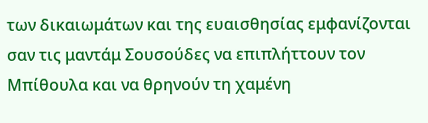των δικαιωμάτων και της ευαισθησίας εμφανίζονται σαν τις μαντάμ Σουσούδες να επιπλήττουν τον Μπίθουλα και να θρηνούν τη χαμένη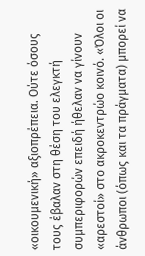«οικουμενική» αξιοπρέπεια. Ούτε όσους τους έβαλαν στη θέση του ελεγκτή συμπεριφορών επειδή ήθελαν να γίνουν «αρεστοί» στο ακροκεντρώο κοινό. «Όλοι οι άνθρωποι (όπως και τα πράγματα) μπορεί να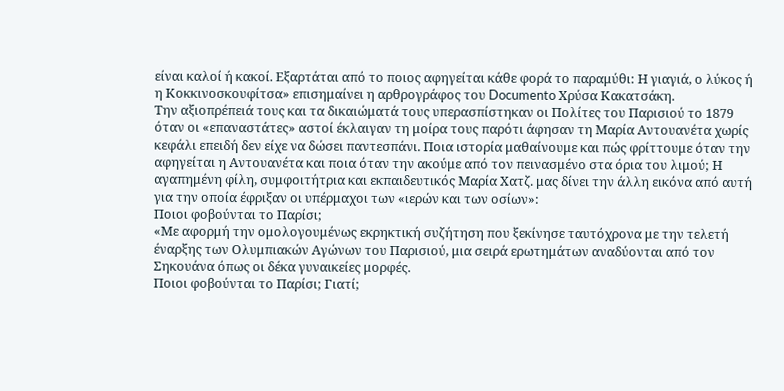είναι καλοί ή κακοί. Εξαρτάται από το ποιος αφηγείται κάθε φορά το παραμύθι: Η γιαγιά, ο λύκος ή η Κοκκινοσκουφίτσα» επισημαίνει η αρθρογράφος του Documento Χρύσα Κακατσάκη.
Την αξιοπρέπειά τους και τα δικαιώματά τους υπερασπίστηκαν οι Πολίτες του Παρισιού το 1879 όταν οι «επαναστάτες» αστοί έκλαιγαν τη μοίρα τους παρότι άφησαν τη Μαρία Αντουανέτα χωρίς κεφάλι επειδή δεν είχε να δώσει παντεσπάνι. Ποια ιστορία μαθαίνουμε και πώς φρίττουμε όταν την αφηγείται η Αντουανέτα και ποια όταν την ακούμε από τον πεινασμένο στα όρια του λιμού; Η αγαπημένη φίλη, συμφοιτήτρια και εκπαιδευτικός Μαρία Χατζ. μας δίνει την άλλη εικόνα από αυτή για την οποία έφριξαν οι υπέρμαχοι των «ιερών και των οσίων»:
Ποιοι φοβούνται το Παρίσι;
«Με αφορμή την ομολογουμένως εκρηκτική συζήτηση που ξεκίνησε ταυτόχρονα με την τελετή έναρξης των Ολυμπιακών Αγώνων του Παρισιού, μια σειρά ερωτημάτων αναδύονται από τον Σηκουάνα όπως οι δέκα γυναικείες μορφές.
Ποιοι φοβούνται το Παρίσι; Γιατί;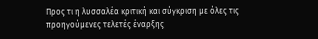Προς τι η λυσσαλέα κριτική και σύγκριση με όλες τις προηγούμενες τελετές έναρξης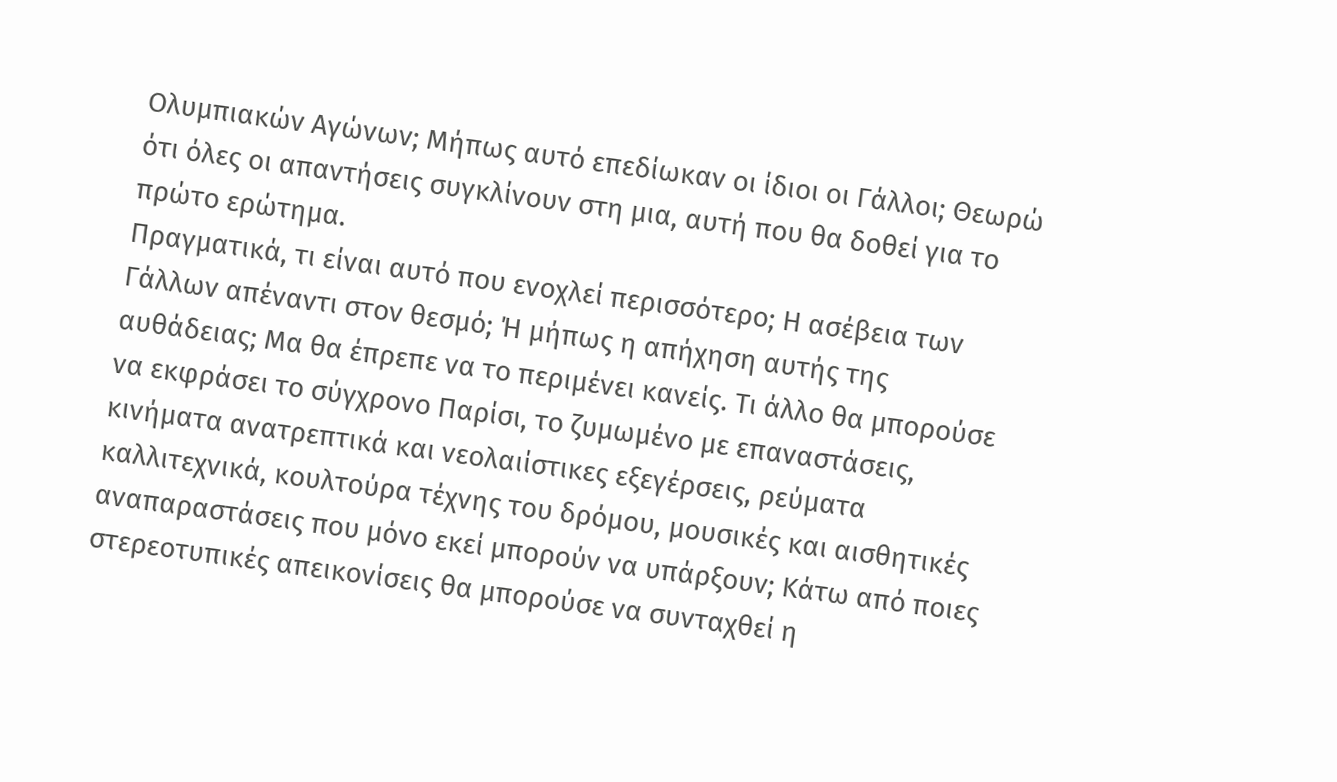Ολυμπιακών Αγώνων; Μήπως αυτό επεδίωκαν οι ίδιοι οι Γάλλοι; Θεωρώ ότι όλες οι απαντήσεις συγκλίνουν στη μια, αυτή που θα δοθεί για το πρώτο ερώτημα.
Πραγματικά, τι είναι αυτό που ενοχλεί περισσότερο; Η ασέβεια των Γάλλων απέναντι στον θεσμό; Ή μήπως η απήχηση αυτής της αυθάδειας; Μα θα έπρεπε να το περιμένει κανείς. Τι άλλο θα μπορούσε να εκφράσει το σύγχρονο Παρίσι, το ζυμωμένο με επαναστάσεις, κινήματα ανατρεπτικά και νεολαιίστικες εξεγέρσεις, ρεύματα καλλιτεχνικά, κουλτούρα τέχνης του δρόμου, μουσικές και αισθητικές αναπαραστάσεις που μόνο εκεί μπορούν να υπάρξουν; Κάτω από ποιες στερεοτυπικές απεικονίσεις θα μπορούσε να συνταχθεί η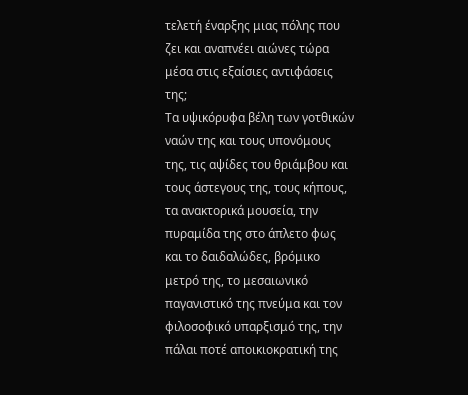τελετή έναρξης μιας πόλης που ζει και αναπνέει αιώνες τώρα μέσα στις εξαίσιες αντιφάσεις της;
Τα υψικόρυφα βέλη των γοτθικών ναών της και τους υπονόμους της, τις αψίδες του θριάμβου και τους άστεγους της, τους κήπους, τα ανακτορικά μουσεία, την πυραμίδα της στο άπλετο φως και το δαιδαλώδες, βρόμικο μετρό της, το μεσαιωνικό παγανιστικό της πνεύμα και τον φιλοσοφικό υπαρξισμό της, την πάλαι ποτέ αποικιοκρατική της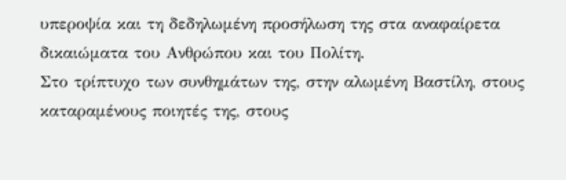υπεροψία και τη δεδηλωμένη προσήλωση της στα αναφαίρετα δικαιώματα του Ανθρώπου και του Πολίτη.
Στο τρίπτυχο των συνθημάτων της, στην αλωμένη Βαστίλη, στους καταραμένους ποιητές της, στους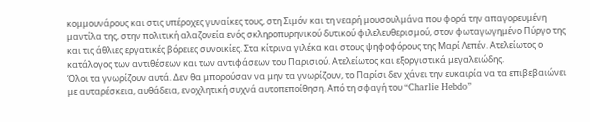κομμουνάρους και στις υπέροχες γυναίκες τους, στη Σιμόν και τη νεαρή μουσουλμάνα που φορά την απαγορευμένη μαντίλα της, στην πολιτική αλαζονεία ενός σκληροπυρηνικού δυτικού φιλελευθερισμού, στον φωταγωγημένο Πύργο της και τις άθλιες εργατικές βόρειες συνοικίες. Στα κίτρινα γιλέκα και στους ψηφοφόρους της Μαρί Λεπέν. Ατελείωτος ο κατάλογος των αντιθέσεων και των αντιφάσεων του Παρισιού. Ατελείωτος και εξοργιστικά μεγαλειώδης.
Όλοι τα γνωρίζουν αυτά. Δεν θα μπορούσαν να μην τα γνωρίζουν, το Παρίσι δεν χάνει την ευκαιρία να τα επιβεβαιώνει με αυταρέσκεια, αυθάδεια, ενοχλητική συχνά αυτοπεποίθηση. Από τη σφαγή του “Charlie Hebdo”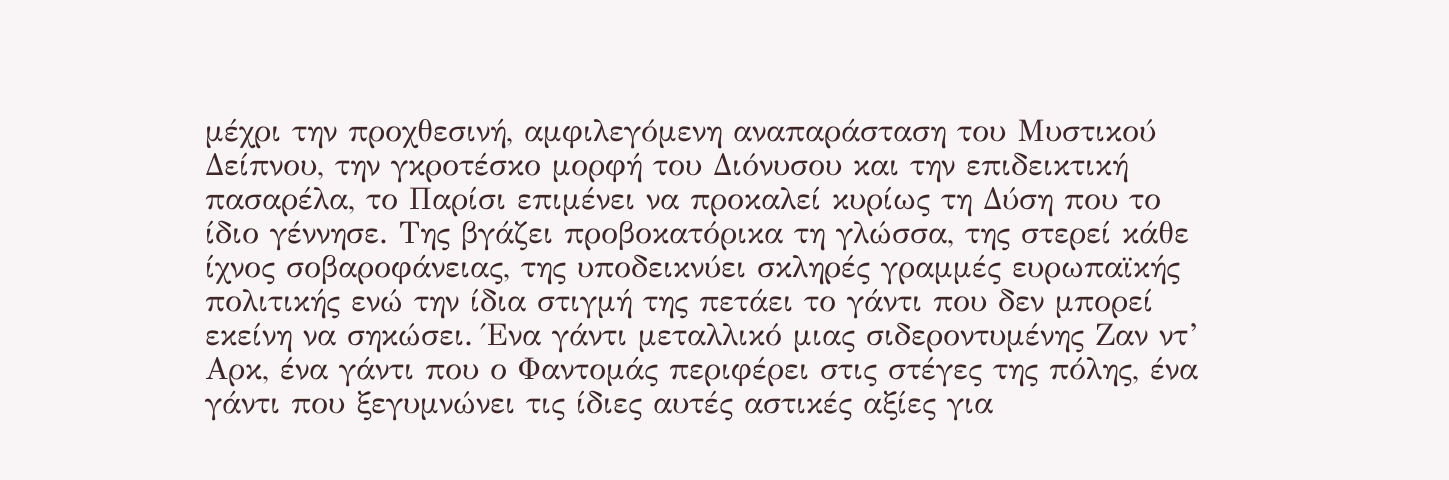μέχρι την προχθεσινή, αμφιλεγόμενη αναπαράσταση του Μυστικού Δείπνου, την γκροτέσκο μορφή του Διόνυσου και την επιδεικτική πασαρέλα, το Παρίσι επιμένει να προκαλεί κυρίως τη Δύση που το ίδιο γέννησε. Της βγάζει προβοκατόρικα τη γλώσσα, της στερεί κάθε ίχνος σοβαροφάνειας, της υποδεικνύει σκληρές γραμμές ευρωπαϊκής πολιτικής ενώ την ίδια στιγμή της πετάει το γάντι που δεν μπορεί εκείνη να σηκώσει. Ένα γάντι μεταλλικό μιας σιδεροντυμένης Ζαν ντ’ Αρκ, ένα γάντι που ο Φαντομάς περιφέρει στις στέγες της πόλης, ένα γάντι που ξεγυμνώνει τις ίδιες αυτές αστικές αξίες για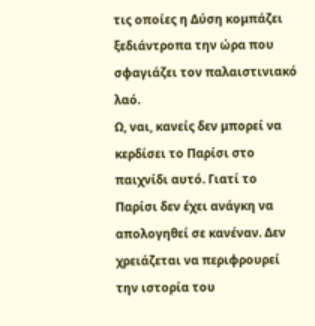τις οποίες η Δύση κομπάζει ξεδιάντροπα την ώρα που σφαγιάζει τον παλαιστινιακό λαό.
Ω, ναι, κανείς δεν μπορεί να κερδίσει το Παρίσι στο παιχνίδι αυτό. Γιατί το Παρίσι δεν έχει ανάγκη να απολογηθεί σε κανέναν. Δεν χρειάζεται να περιφρουρεί την ιστορία του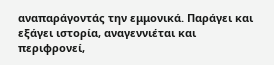αναπαράγοντάς την εμμονικά. Παράγει και εξάγει ιστορία, αναγεννιέται και περιφρονεί,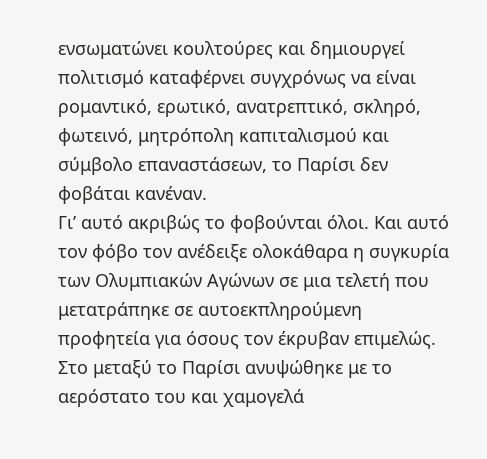ενσωματώνει κουλτούρες και δημιουργεί πολιτισμό καταφέρνει συγχρόνως να είναι ρομαντικό, ερωτικό, ανατρεπτικό, σκληρό, φωτεινό, μητρόπολη καπιταλισμού και σύμβολο επαναστάσεων, το Παρίσι δεν φοβάται κανέναν.
Γι’ αυτό ακριβώς το φοβούνται όλοι. Και αυτό τον φόβο τον ανέδειξε ολοκάθαρα η συγκυρία των Ολυμπιακών Αγώνων σε μια τελετή που μετατράπηκε σε αυτοεκπληρούμενη προφητεία για όσους τον έκρυβαν επιμελώς.
Στο μεταξύ το Παρίσι ανυψώθηκε με το αερόστατο του και χαμογελά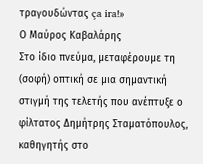τραγουδώντας ça ira!»
Ο Μαύρος Καβαλάρης
Στο ίδιο πνεύμα, μεταφέρουμε τη (σοφή) οπτική σε μια σημαντική στιγμή της τελετής που ανέπτυξε ο φίλτατος Δημήτρης Σταματόπουλος, καθηγητής στο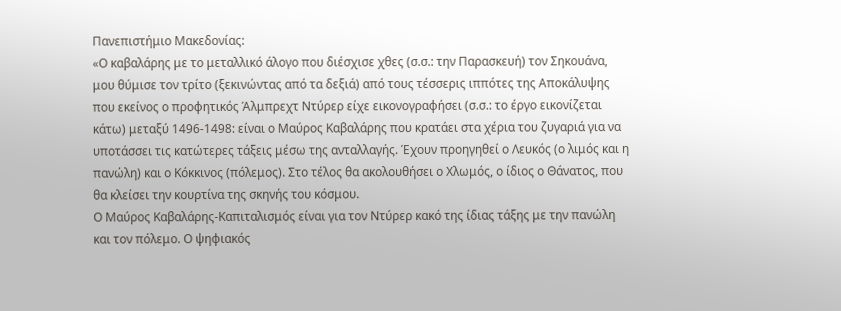Πανεπιστήμιο Μακεδονίας:
«Ο καβαλάρης με το μεταλλικό άλογο που διέσχισε χθες (σ.σ.: την Παρασκευή) τον Σηκουάνα, μου θύμισε τον τρίτο (ξεκινώντας από τα δεξιά) από τους τέσσερις ιππότες της Αποκάλυψης που εκείνος ο προφητικός Άλμπρεχτ Ντύρερ είχε εικονογραφήσει (σ.σ.: το έργο εικονίζεται κάτω) μεταξύ 1496-1498: είναι ο Μαύρος Καβαλάρης που κρατάει στα χέρια του ζυγαριά για να υποτάσσει τις κατώτερες τάξεις μέσω της ανταλλαγής. Έχουν προηγηθεί ο Λευκός (ο λιμός και η πανώλη) και ο Κόκκινος (πόλεμος). Στο τέλος θα ακολουθήσει ο Χλωμός, ο ίδιος ο Θάνατος, που θα κλείσει την κουρτίνα της σκηνής του κόσμου.
Ο Μαύρος Καβαλάρης-Καπιταλισμός είναι για τον Ντύρερ κακό της ίδιας τάξης με την πανώλη και τον πόλεμο. Ο ψηφιακός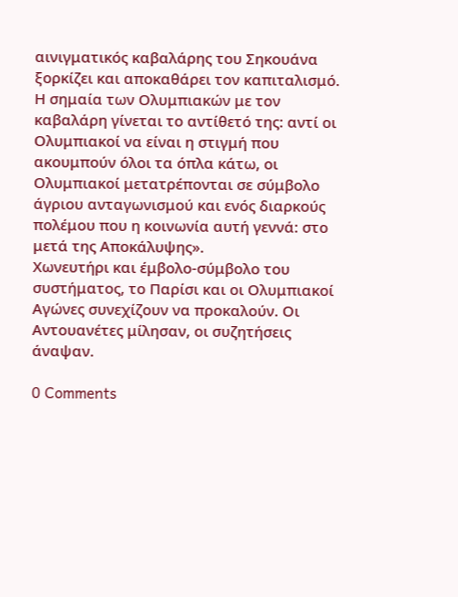αινιγματικός καβαλάρης του Σηκουάνα ξορκίζει και αποκαθάρει τον καπιταλισμό. Η σημαία των Ολυμπιακών με τον καβαλάρη γίνεται το αντίθετό της: αντί οι Ολυμπιακοί να είναι η στιγμή που ακουμπούν όλοι τα όπλα κάτω, οι Ολυμπιακοί μετατρέπονται σε σύμβολο άγριου ανταγωνισμού και ενός διαρκούς πολέμου που η κοινωνία αυτή γεννά: στο μετά της Αποκάλυψης».
Χωνευτήρι και έμβολο-σύμβολο του συστήματος, το Παρίσι και οι Ολυμπιακοί Αγώνες συνεχίζουν να προκαλούν. Οι Αντουανέτες μίλησαν, οι συζητήσεις άναψαν.

0 Comments